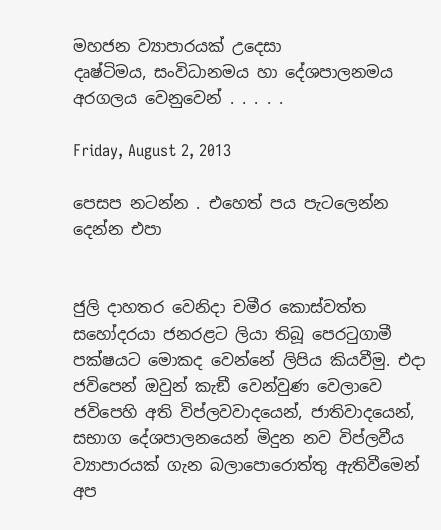මහජන ව්‍යාපාරයක් උදෙසා
දෘෂ්ටිමය, සංවිධානමය හා දේශපාලනමය අරගලය වෙනුවෙන් . . . . .

Friday, August 2, 2013

පෙසප නටන්න . එහෙත් පය පැටලෙන්න දෙන්න එපා


ජුලි දාහතර වෙනිදා චමීර කොස්වත්ත සහෝදරයා ජනරළට ලියා තිබූ පෙරටුගාමී පක්ෂයට මොකද වෙන්නේ ලිපිය කියවීමු. එදා ජවිපෙන් ඔවුන් කැඞී වෙන්වුණ වෙලාවෙ ජවිපෙහි අති විප්ලවවාදයෙන්, ජාතිවාදයෙන්, සභාග දේශපාලනයෙන් මිදුන නව විප්ලවීය ව්‍යාපාරයක් ගැන බලාපොරොත්තු ඇතිවීමෙන් අප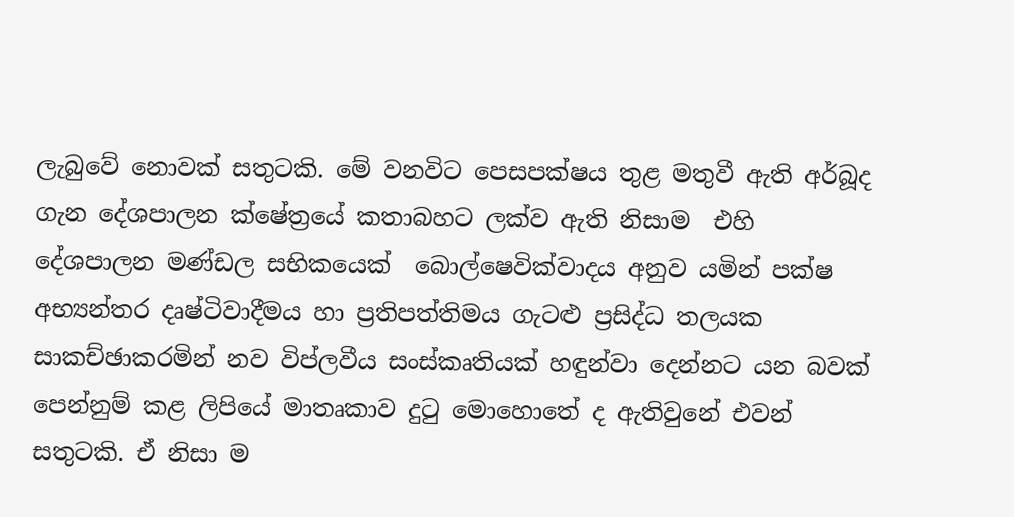ලැබුවේ නොවක් සතුටකි. මේ වනවිට පෙසපක්ෂය තුළ මතුවී ඇති අර්බූද ගැන දේශපාලන ක්ෂේත්‍රයේ කතාබහට ලක්ව ඇති නිසාම  එහි  දේශපාලන මණ්ඩල සභිකයෙක්  බොල්ෂෙවික්වාදය අනුව යමින් පක්ෂ අභ්‍යන්තර දෘෂ්ටිවාදීමය හා ප්‍රතිපත්තිමය ගැටළු ප්‍රසිද්ධ තලයක සාකච්ඡාකරමින් නව විප්ලවීය සංස්කෘතියක් හඳුන්වා දෙන්නට යන බවක් පෙන්නුම් කළ ලිපියේ මාතෘකාව දුටු මොහොතේ ද ඇතිවුනේ එවන් සතුටකි. ඒ නිසා ම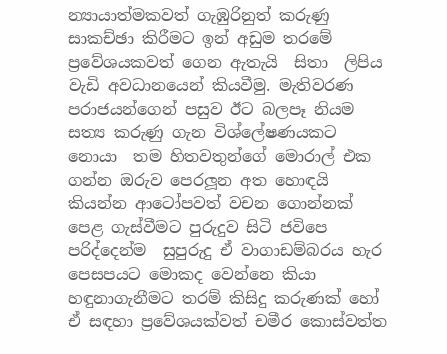න්‍යායාත්මකවත් ගැඹුරිනුත් කරුණු සාකච්ඡා කිරීමට ඉන් අඩුම තරමේ  ප්‍රවේශයකවත් ගෙන ඇතැයි  සිතා  ලිපිය  වැඩි අවධානයෙන් කියවීමු. මැතිවරණ පරාජයන්ගෙන් පසුව ඊට බලපෑ නියම සත්‍ය කරුණු ගැන විශ්ලේෂණයකට නොයා  තම හිතවතුන්ගේ මොරාල් එක ගන්න ඔරුව පෙරලූන අත හොඳයි කියන්න ආටෝපවත් වචන ගොන්නක්  පෙළ ගැස්වීමට පුරුදුව සිටි ජවිපෙ පරිද්දෙන්ම  සුපුරුදු ඒ වාගාඩම්බරය හැර පෙසපයට මොකද වෙන්නෙ කියා හඳුනාගැනීමට තරම් කිසිදු කරුණක් හෝ ඒ සඳහා ප්‍රවේශයක්වත් චමීර කොස්වත්ත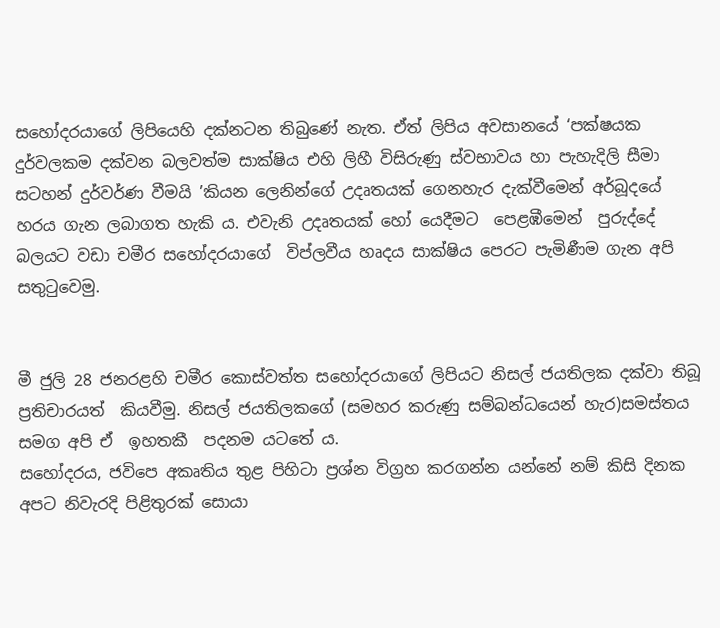සහෝදරයාගේ ලිපියෙහි දක්නටන තිබුණේ නැත. ඒත් ලිපිය අවසානයේ ‘පක්ෂයක දුර්වලකම දක්වන බලවත්ම සාක්ෂිය එහි ලිහී විසිරුණු ස්වභාවය හා පැහැදිලි සීමා සටහන් දුර්වර්ණ වීමයි ’කියන ලෙනින්ගේ උදෘතයක් ගෙනහැර දැක්වීමෙන් අර්බූදයේ හරය ගැන ලබාගත හැකි ය. එවැනි උදෘතයක් හෝ යෙදීමට  පෙළඹීමෙන්  පුරුද්දේ බලයට වඩා චමීර සහෝදරයාගේ  විප්ලවීය හෘදය සාක්ෂිය පෙරට පැමිණීම ගැන අපි සතුටුවෙමු.


මී ජුලි 28 ජනරළහි චමීර කොස්වත්ත සහෝදරයාගේ ලිපියට නිසල් ජයතිලක දක්වා තිබූ ප්‍රතිචාරයත්  කියවීමු. නිසල් ජයතිලකගේ (සමහර කරුණු සම්බන්ධයෙන් හැර)සමස්තය සමග අපි ඒ  ඉහතකී  පදනම යටතේ ය.
සහෝදරය, ජවිපෙ අකෘතිය තුළ පිහිටා ප්‍රශ්න විග්‍රහ කරගන්න යන්නේ නම් කිසි දිනක අපට නිවැරදි පිළිතුරක් සොයා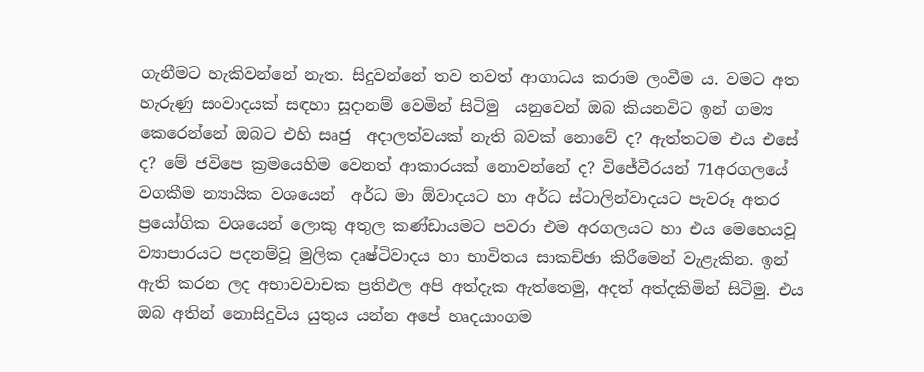ගැනීමට හැකිවන්නේ නැත. සිදුවන්නේ තව තවත් ආගාධය කරාම ලංවීම ය. වමට අත හැරුණු සංවාදයක් සඳහා සූදානම් වෙමින් සිටිමු  යනුවෙන් ඔබ කියනවිට ඉන් ගම්‍ය කෙරෙන්නේ ඔබට එහි සෘජු  අදාලත්වයක් නැති බවක් නොවේ ද? ඇත්තටම එය එසේ ද? මේ ජවිපෙ ක්‍රමයෙහිම වෙනත් ආකාරයක් නොවන්නේ ද? විජේවීරයන් 71අරගලයේ වගකීම න්‍යායික වශයෙන්  අර්ධ මා ඕවාදයට හා අර්ධ ස්ටාලින්වාදයට පැවරූ අතර ප්‍රයෝගික වශයෙන් ලොකු අතුල කණ්ඩායමට පවරා එම අරගලයට හා එය මෙහෙයවූ ව්‍යාපාරයට පදනම්වූ මුලික දෘෂ්ටිවාදය හා භාවිතය සාකච්ඡා කිරීමෙන් වැළැකින. ඉන් ඇති කරන ලද අභාවවාචක ප්‍රතිඵල අපි අත්දැක ඇත්තෙමු, අදත් අත්දකිමින් සිටිමු. එය ඔබ අතින් නොසිදුවිය යුතුය යන්න අපේ හෘදයාංගම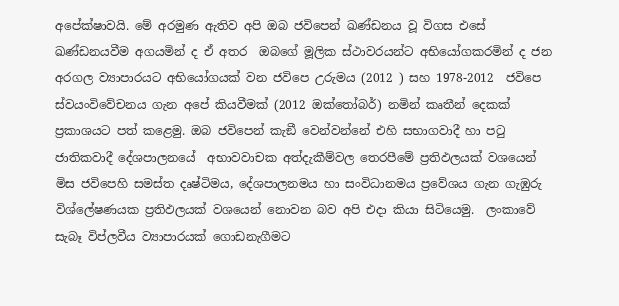අපේක්ෂාවයි. මේ අරමුණ ඇතිව අපි ඔබ ජවිපෙන් ඛණ්ඩනය වූ විගස එසේ  ඛණ්ඩනයවීම අගයමින් ද ඒ අතර  ඔබගේ මූලික ස්ථාවරයන්ට අභියෝගකරමින් ද ජන අරගල ව්‍යාපාරයට අභියෝගයක් වන ජවිපෙ උරුමය (2012 ) සහ 1978-2012  ජවිපෙ ස්වයංවිවේචනය ගැන අපේ කියවීමක් (2012 ඔක්තෝබර්) නමින් කෘතීන් දෙකක් ප්‍රකාශයට පත් කළෙමු. ඔබ ජවිපෙන් කැඞී වෙන්වන්නේ එහි සභාගවාදී හා පටු ජාතිකවාදී දේශපාලනයේ  අභාවවාචක අත්දැකීම්වල තෙරපීමේ ප්‍රතිඵලයක් වශයෙන් මිස ජවිපෙහි සමස්ත දෘෂ්ටිමය, දේශපාලනමය හා සංවිධානමය ප්‍රවේශය ගැන ගැඹුරු විශ්ලේෂණයක ප්‍රතිඵලයක් වශයෙන් නොවන බව අපි එදා කියා සිටියෙමු.  ලංකාවේ සැබෑ විප්ලවීය ව්‍යාපාරයක් ගොඩනැගීමට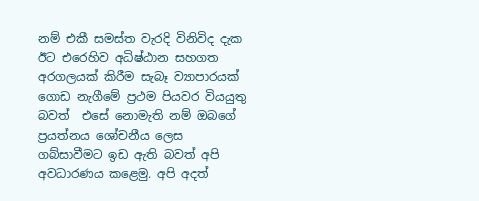නම් එකී සමස්ත වැරදි විනිවිද දැක ඊට එරෙහිව අධිෂ්ඨාන සහගත අරගලයක් කිරීම සැබෑ ව්‍යාපාරයක් ගොඩ නැගීමේ ප්‍රථම පියවර වියයුතු බවත්  එසේ නොමැති නම් ඔබගේ ප්‍රයත්නය ශෝචනීය ලෙස ගබ්සාවීමට ඉඩ ඇති බවත් අපි අවධාරණය කළෙමු. අපි අදත්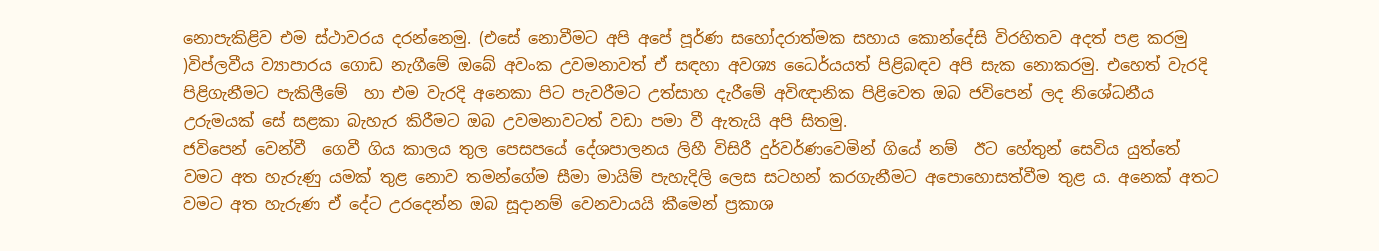නොපැකිළිව එම ස්ථාවරය දරන්නෙමු. (එසේ නොවීමට අපි අපේ පූර්ණ සහෝදරාත්මක සහාය කොන්දේසි විරහිතව අදත් පළ කරමු )විප්ලවීය ව්‍යාපාරය ගොඩ නැගීමේ ඔබේ අවංක උවමනාවත් ඒ සඳහා අවශ්‍ය ධෛර්යයත් පිළිබඳව අපි සැක නොකරමු. එහෙත් වැරදි පිළිගැනීමට පැකිලීමේ  හා එම වැරදි අනෙකා පිට පැවරීමට උත්සාහ දැරීමේ අවිඥානික පිළිවෙත ඔබ ජවිපෙන් ලද නිශේධනීය උරුමයක් සේ සළකා බැහැර කිරීමට ඔබ උවමනාවටත් වඩා පමා වී ඇතැයි අපි සිතමු.
ජවිපෙන් වෙන්වී  ගෙවී ගිය කාලය තුල පෙසපයේ දේශපාලනය ලිහී විසිරී දුර්වර්ණවෙමින් ගියේ නම්  ඊට හේතුන් සෙවිය යුත්තේ වමට අත හැරුණු යමක් තුළ නොව තමන්ගේම සීමා මායිම් පැහැදිලි ලෙස සටහන් කරගැනීමට අපොහොසත්වීම තුළ ය. අනෙක් අතට වමට අත හැරුණ ඒ දේට උරදෙන්න ඔබ සූදානම් වෙනවායයි කීමෙන් ප්‍රකාශ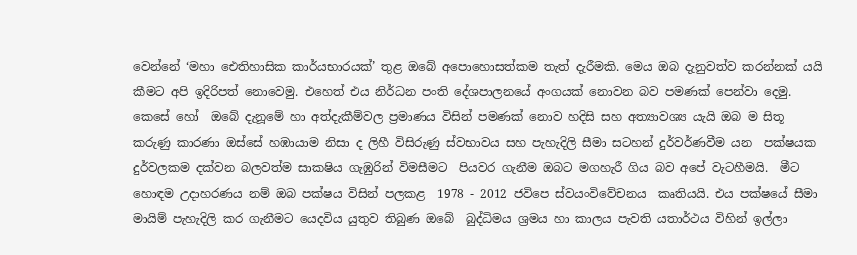වෙන්නේ ‘මහා ඓතිහාසික කාර්යභාරයක්’ තුළ ඔබේ අපොහොසත්කම තැත් දැරීමකි. මෙය ඔබ දැනුවත්ව කරන්නක් යයි කීමට අපි ඉදිරිපත් නොවෙමු. එහෙත් එය නිර්ධන පංති දේශපාලනයේ අංගයක් නොවන බව පමණක් පෙන්වා දෙමු.
කෙසේ හෝ  ඔබේ දැනූමේ හා අත්දැකීම්වල ප්‍රමාණය විසින් පමණක් නොව හදිසි සහ අත්‍යාවශ්‍ය යැයි ඔබ ම සිතූ කරුණු කාරණා ඔස්සේ හඹායාම නිසා ද ලිහී විසිරුණු ස්වභාවය සහ පැහැදිලි සීමා සටහන් දුර්වර්ණවීම යන  පක්ෂයක දුර්වලකම දක්වන බලවත්ම සාකෂිය ගැඹුරින් විමසීමට  පියවර ගැනීම ඔබට මගහැරී ගිය බව අපේ වැටහීමයි.  මීට හොඳම උදාහරණය නම් ඔබ පක්ෂය විසින් පලකළ  1978 - 2012 ජවිපෙ ස්වයංවිවේචනය  කෘතියයි. එය පක්ෂයේ සීමා මායිම් පැහැදිලි කර ගැනීමට යෙදවිය යුතුව තිබුණ ඔබේ  බුද්ධිමය ශ්‍රමය හා කාලය පැවති යතාර්ථය විහින් ඉල්ලා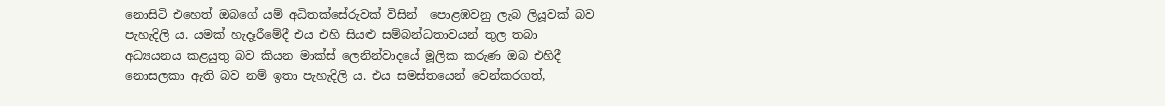නොසිටි එහෙත් ඔබගේ යම් අධිතක්සේරුවක් විසින්  පොළඹවනු ලැබ ලියූවක් බව පැහැදිලි ය. යමක් හැදෑරීමේදී එය එහි සියළු සම්බන්ධතාවයන් තුල තබා අධ්‍යයනය කළයුතු බව කියන මාක්ස් ලෙනින්වාදයේ මූලික කරුණ ඔබ එහිදී නොසලකා ඇති බව නම් ඉතා පැහැදිලි ය. එය සමස්තයෙන් වෙන්කරගත්,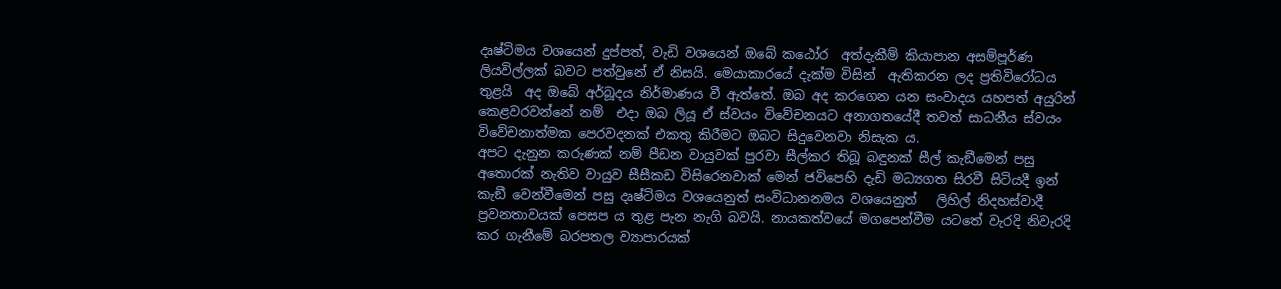දෘෂ්ටිමය වශයෙන් දුප්පත්, වැඩි වශයෙන් ඔබේ කඨෝර  අත්දැකීම් කියාපාන අසම්පූර්ණ ලියවිල්ලක් බවට පත්වුනේ ඒ නිසයි. මෙයාකාරයේ දැක්ම විසින්  ඇතිකරන ලද ප්‍රතිවිරෝධය තුළයි  අද ඔබේ අර්බූදය නිර්මාණය වී ඇත්තේ. ඔබ අද කරගෙන යන සංවාදය යහපත් අයුරින්  කෙළවරවන්නේ නම්  එදා ඔබ ලියූ ඒ ස්වයං විවේචනයට අනාගතයේදී තවත් සාධනීය ස්වයං විවේචනාත්මක පෙරවදනක් එකතු කිරීමට ඔබට සිදුවෙනවා නිසැක ය.
අපට දැනුන කරුණක් නම් පීඩන වායුවක් පුරවා සීල්කර තිබූ බඳුනක් සීල් කැඞීමෙන් පසු අතොරක් නැතිව වායුව සීසීකඩ විසිරෙනවාක් මෙන් ජවිපෙහි දැඩි මධ්‍යගත සිරවී සිටියදී ඉන්  කැඞී වෙන්වීමෙන් පසු දෘෂ්ටිමය වශයෙනුත් සංවිධානනමය වශයෙනුත්   ලිහිල් නිදහස්වාදී ප්‍රවනතාවයක් පෙසප ය තුළ පැන නැගි බවයි. නායකත්වයේ මගපෙන්වීම යටතේ වැරදි නිවැරදි කර ගැනීමේ බරපතල ව්‍යාපාරයක්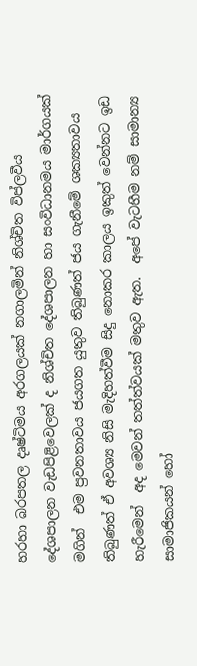හරහා බරපතල දෘෂ්ටිමය අරගලයක් නගාලමින් නිශ්චිත විප්ලවීය දේශපාලන වැඩපිළිවෙලක් ද නිශ්චිත දේශපාලන හා සංවිධානමය මාර්ගයක් මගින්  එම ප්‍රවනතාවය ජයගත යුතුව තිබුණත් ජය ගැනීමේ ශක්‍යතාවය තිබුණත් ඒ අවශ්‍ය නිසි මැදිහත්වීම සිදු නොකර කාලය ඉකුත් වෙන්නට ඉඩ හැරීමෙන්  අද මෙවන් තත්ත්වයක් මතුව ඇත.  අපේ වැටහීම නම් සාමාන්‍ය සාමාජිකයන් හෝ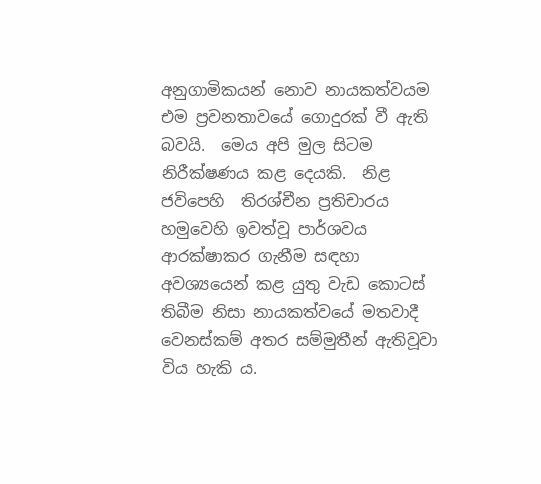අනුගාමිකයන් නොව නායකත්වයම එම ප්‍රවනතාවයේ ගොදුරක් වී ඇති බවයි.  මෙය අපි මුල සිටම නිරීක්ෂණය කළ දෙයකි.  නිළ ජවිපෙහි  තිරශ්චීන ප්‍රතිචාරය හමුවෙහි ඉවත්වූ පාර්ශවය ආරක්ෂාකර ගැනීම සඳහා අවශ්‍යයෙන් කළ යුතු වැඩ කොටස් තිබීම නිසා නායකත්වයේ මතවාදී වෙනස්කම් අතර සම්මුතීන් ඇතිවූවා විය හැකි ය.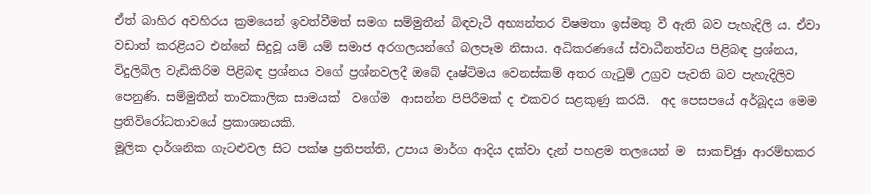ඒත් බාහිර අවහිරය ක්‍රමයෙන් ඉවත්වීමත් සමග සම්මුතීන් බිඳවැටී අභ්‍යන්තර විෂමතා ඉස්මතු වී ඇති බව පැහැදිලි ය. ඒවා වඩාත් කරළියට එන්නේ සිදුවූ යම් යම් සමාජ අරගලයන්ගේ බලපෑම නිසාය. අධිකරණයේ ස්වාධීනත්වය පිළිබඳ ප්‍රශ්නය, විදුලිබිල වැඩිකිරිම පිළිබඳ ප්‍රශ්නය වගේ ප්‍රශ්නවලදී ඔබේ දෘෂ්ටිමය වෙනස්කම් අතර ගැටුම් උග්‍රව පැවති බව පැහැදිලිව පෙනුණි. සම්මුතීන් තාවකාලික සාමයක්  වගේම  ආසන්න පිපිරීමක් ද එකවර සළකුණු කරයි.  අද පෙසපයේ අර්බූදය මෙම ප්‍රතිවිරෝධතාවයේ ප්‍රකාශනයකි.
මූලික දාර්ශනික ගැටළුවල සිට පක්ෂ ප්‍රතිපත්ති, උපාය මාර්ග ආදිය දක්වා දැන් පහළම තලයෙන් ම  සාකච්ඡුා ආරම්භකර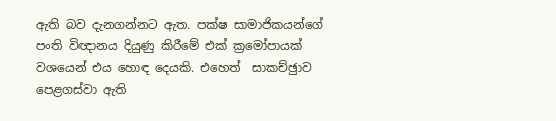ඇති බව දැනගන්නට ඇත. පක්ෂ සාමාජිකයන්ගේ පංති විඥානය දියුණු කිරීමේ එක් ක්‍රමෝපායක් වශයෙන් එය හොඳ දෙයකි. එහෙත්  සාකච්ඡුාව පෙළගස්වා ඇති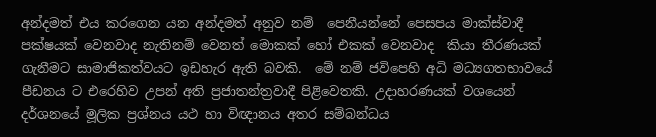අන්දමත් එය කරගෙන යන අන්දමත් අනුව නම්  පෙනීයන්නේ පෙසපය මාක්ස්වාදී පක්ෂයක් වෙනවාද නැතිනම් වෙනත් මොකක් හෝ එකක් වෙනවාද  කියා තීරණයක් ගැනීමට සාමාජිකත්වයට ඉඩහැර ඇති බවකි.  මේ නම් ජවිපෙහි අධි මධ්‍යගතභාවයේ පීඩනය ට එරෙහිව උපන් අති ප්‍රජාතන්ත්‍රවාදී පිළිවෙතකි. උදාහරණයක් වශයෙන් දර්ශනයේ මූලික ප්‍රශ්නය යථ හා විඥානය අතර සම්බන්ධය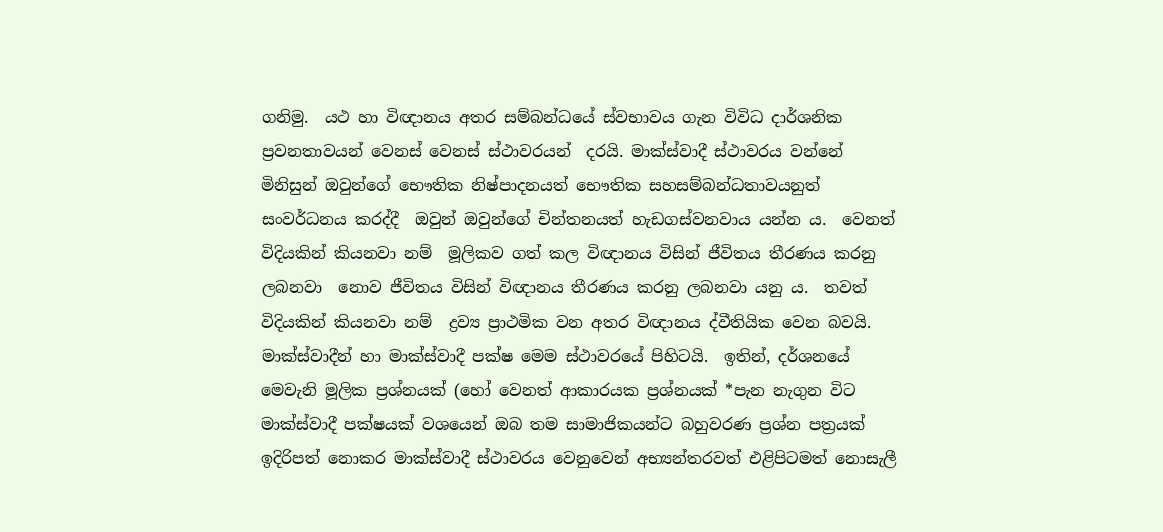ගනිමු.  යථ හා විඥානය අතර සම්බන්ධයේ ස්වභාවය ගැන විවිධ දාර්ශනික ප්‍රවනතාවයන් වෙනස් වෙනස් ස්ථාවරයන්  දරයි. මාක්ස්වාදී ස්ථාවරය වන්නේ  මිනිසුන් ඔවුන්ගේ භෞතික නිෂ්පාදනයත් භෞතික සහසම්බන්ධතාවයනුත් සංවර්ධනය කරද්දී  ඔවුන් ඔවුන්ගේ චින්තනයත් හැඩගස්වනවාය යන්න ය.  වෙනත් විදියකින් කියනවා නම්  මූලිකව ගත් කල විඥානය විසින් ජීවිතය තීරණය කරනු ලබනවා  නොව ජීවිතය විසින් විඥානය තීරණය කරනු ලබනවා යනු ය.  තවත් විදියකින් කියනවා නම්  ද්‍රව්‍ය ප්‍රාථමික වන අතර විඥානය ද්වීතියික වෙන බවයි. මාක්ස්වාදීන් හා මාක්ස්වාදී පක්ෂ මෙම ස්ථාවරයේ පිහිටයි.  ඉතින්, දර්ශනයේ මෙවැනි මූලික ප්‍රශ්නයක් (හෝ වෙනත් ආකාරයක ප්‍රශ්නයක් *පැන නැගුන විට  මාක්ස්වාදී පක්ෂයක් වශයෙන් ඔබ තම සාමාජිකයන්ට බහුවරණ ප්‍රශ්න පත්‍රයක් ඉදිරිපත් නොකර මාක්ස්වාදී ස්ථාවරය වෙනුවෙන් අභ්‍යන්තරවත් එළිපිටමත් නොසැලී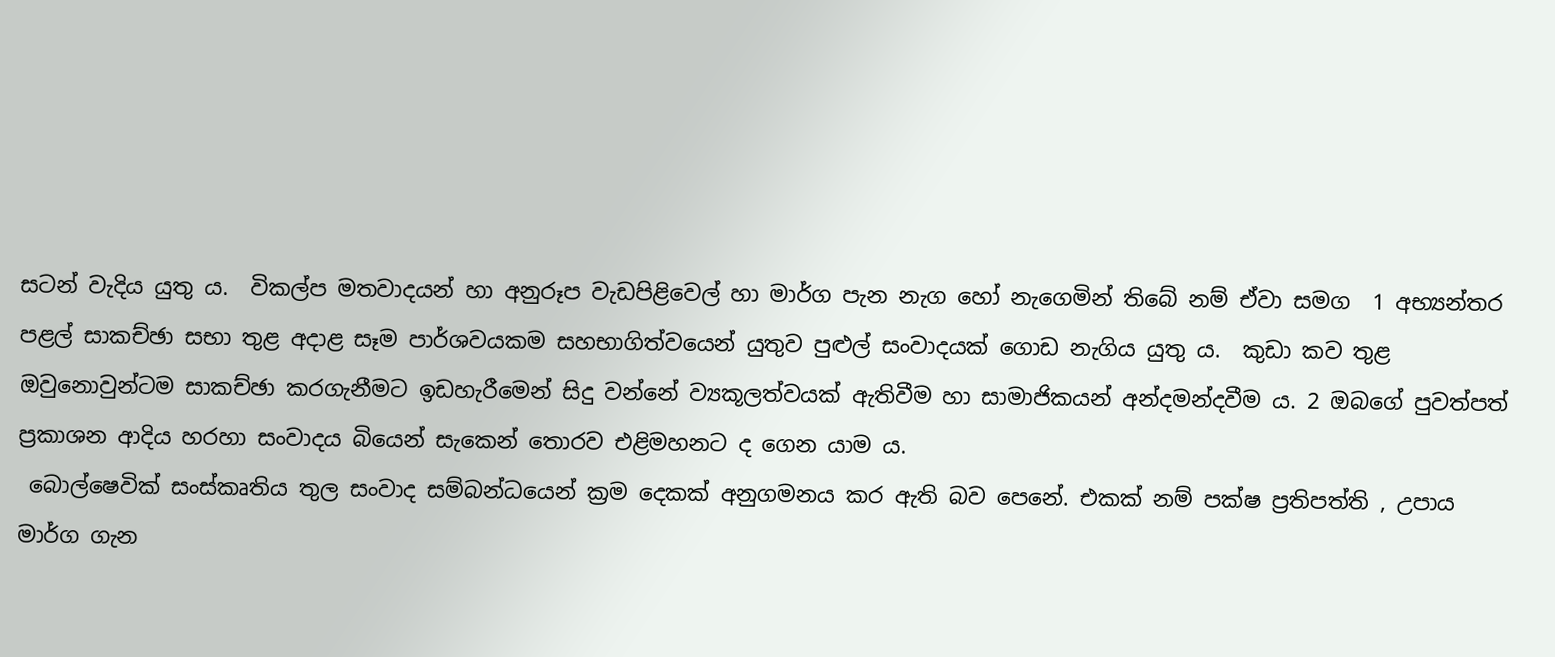සටන් වැදිය යුතු ය.  විකල්ප මතවාදයන් හා අනුරූප වැඩපිළිවෙල් හා මාර්ග පැන නැග හෝ නැගෙමින් තිබේ නම් ඒවා සමග  1 අභ්‍යන්තර පළල් සාකච්ඡා සභා තුළ අදාළ සෑම පාර්ශවයකම සහභාගිත්වයෙන් යුතුව පුළුල් සංවාදයක් ගොඩ නැගිය යුතු ය.  කුඩා කව තුළ ඔවුනොවුන්ටම සාකච්ඡා කරගැනීමට ඉඩහැරීමෙන් සිදු වන්නේ ව්‍යකූලත්වයක් ඇතිවීම හා සාමාජිකයන් අන්දමන්දවීම ය. 2 ඔබගේ පුවත්පත් ප්‍රකාශන ආදිය හරහා සංවාදය බියෙන් සැකෙන් තොරව එළිමහනට ද ගෙන යාම ය.
 බොල්ෂෙවික් සංස්කෘතිය තුල සංවාද සම්බන්ධයෙන් ක්‍රම දෙකක් අනුගමනය කර ඇති බව පෙනේ. එකක් නම් පක්ෂ ප්‍රතිපත්ති , උපාය මාර්ග ගැන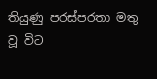තියුණු පරස්පරතා මතු වූ විට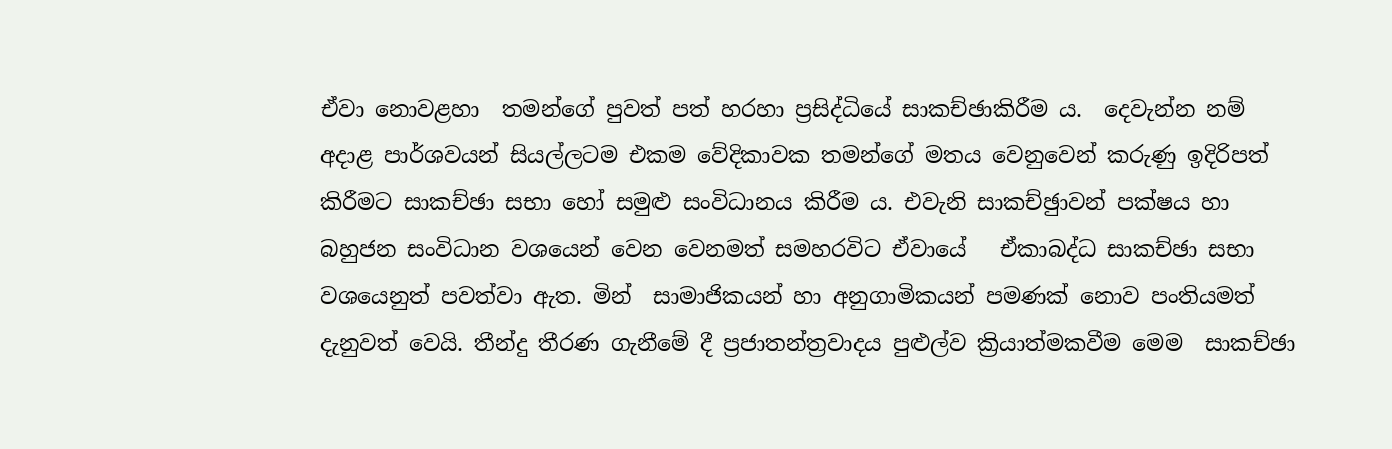ඒවා නොවළහා  තමන්ගේ පුවත් පත් හරහා ප්‍රසිද්ධියේ සාකච්ඡාකිරීම ය.  දෙවැන්න නම් අදාළ පාර්ශවයන් සියල්ලටම එකම වේදිකාවක තමන්ගේ මතය වෙනුවෙන් කරුණු ඉදිරිපත් කිරීමට සාකච්ඡා සභා හෝ සමුළු සංවිධානය කිරීම ය. එවැනි සාකච්ඡුාවන් පක්ෂය හා බහුජන සංවිධාන වශයෙන් වෙන වෙනමත් සමහරවිට ඒවායේ   ඒකාබද්ධ සාකච්ඡා සභා  වශයෙනුත් පවත්වා ඇත. මින්  සාමාජිකයන් හා අනුගාමිකයන් පමණක් නොව පංතියමත් දැනුවත් වෙයි. තීන්දු තීරණ ගැනීමේ දී ප්‍රජාතන්ත්‍රවාදය පුළුල්ව ක්‍රියාත්මකවීම මෙම  සාකච්ඡා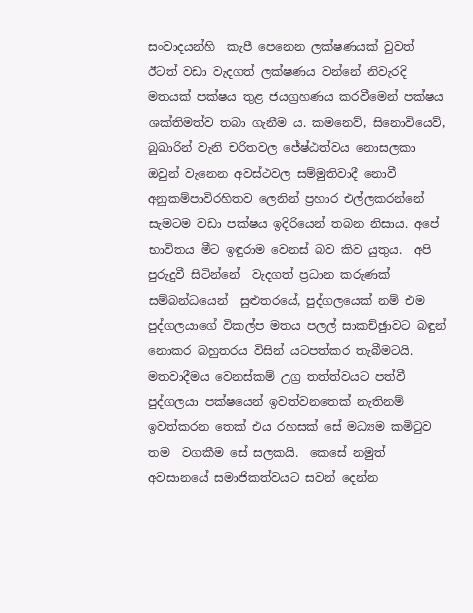සංවාදයන්හි  කැපී පෙනෙන ලක්ෂණයක් වුවත් ඊටත් වඩා වැදගත් ලක්ෂණය වන්නේ නිවැරදි මතයක් පක්ෂය තුළ ජයග්‍රහණය කරවීමෙන් පක්ෂය ශක්තිමත්ව තබා ගැනීම ය. කමනෙව්, සිනොවියෙව්, බුඛාරින් වැනි චරිතවල ජේෂ්ඨත්වය නොසලකා ඔවුන් වැනෙන අවස්ථවල සම්මුතිවාදී නොවී අනුකම්පාවිරහිතව ලෙනින් ප්‍රහාර එල්ලකරන්නේ සැමටම වඩා පක්ෂය ඉදිරියෙන් තබන නිසාය. අපේ භාවිතය මීට ඉඳුරාම වෙනස් බව කිව යුතුය.  අපි පුරුදුවී සිටින්නේ  වැදගත් ප්‍රධාන කරුණක් සම්බන්ධයෙන්  සුළුතරයේ, පුද්ගලයෙක් නම් එම පුද්ගලයාගේ විකල්ප මතය පලල් සාකච්ඡුාවට බඳුන් නොකර බහුතරය විසින් යටපත්කර තැබීමටයි. මතවාදීමය වෙනස්කම් උග්‍ර තත්ත්වයට පත්වී පුද්ගලයා පක්ෂයෙන් ඉවත්වනතෙක් නැතිනම් ඉවත්කරන තෙක් එය රහසක් සේ මධ්‍යම කමිටුව තම  වගකීම සේ සලකයි.  කෙසේ නමුත් අවසානයේ සමාජිකත්වයට සවන් දෙන්න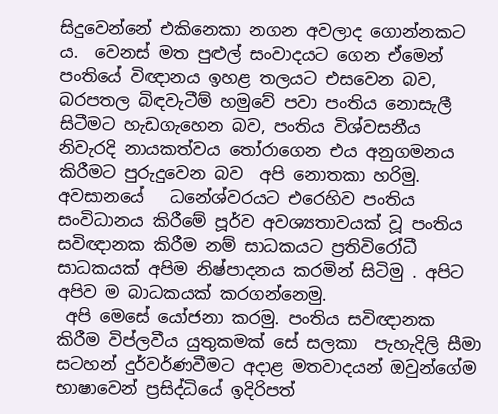සිදුවෙන්නේ එකිනෙකා නගන අවලාද ගොන්නකට ය.  වෙනස් මත පුළුල් සංවාදයට ගෙන ඒමෙන් පංතියේ විඥානය ඉහළ තලයට එසවෙන බව, බරපතල බිඳවැටීම් හමුවේ පවා පංතිය නොසැලී සිටීමට හැඩගැහෙන බව, පංතිය විශ්වසනීය නිවැරදි නායකත්වය තෝරාගෙන එය අනුගමනය කිරීමට පුරුදුවෙන බව  අපි නොතකා හරිමු. අවසානයේ   ධනේශ්වරයට එරෙහිව පංතිය සංවිධානය කිරීමේ පූර්ව අවශ්‍යතාවයක් වූ පංතිය සවිඥානක කිරීම නම් සාධකයට ප්‍රතිවිරෝධී සාධකයක් අපිම නිෂ්පාදනය කරමින් සිටිමු . අපිට අපිව ම බාධකයක් කරගන්නෙමු.
 අපි මෙසේ යෝජනා කරමු. පංතිය සවිඥානක කිරීම විප්ලවීය යුතුකමක් සේ සලකා  පැහැදිලි සීමා සටහන් දුර්වර්ණවීමට අදාළ මතවාදයන් ඔවුන්ගේම භාෂාවෙන් ප්‍රසිද්ධියේ ඉදිරිපත්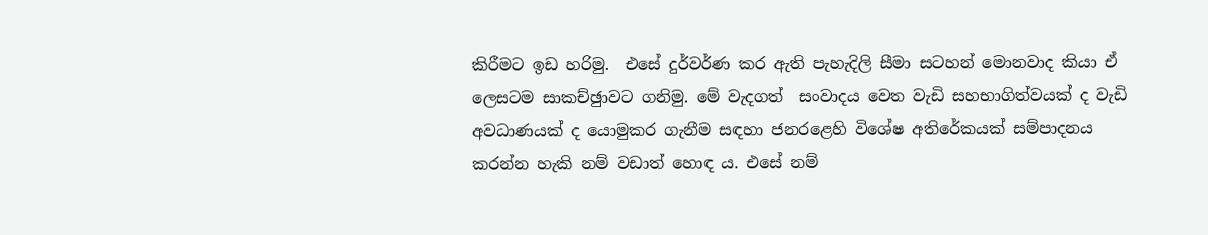කිරීමට ඉඩ හරිමු.  එසේ දුර්වර්ණ කර ඇති පැහැදිලි සීමා සටහන් මොනවාද කියා ඒ ලෙසටම සාකච්ඡුාවට ගනිමු. මේ වැදගත්  සංවාදය වෙත වැඩි සහභාගිත්වයක් ද වැඩි අවධාණයක් ද යොමුකර ගැනීම සඳහා ජනරළෙහි විශේෂ අතිරේකයක් සම්පාදනය කරන්න හැකි නම් වඩාත් හොඳ ය. එසේ නම්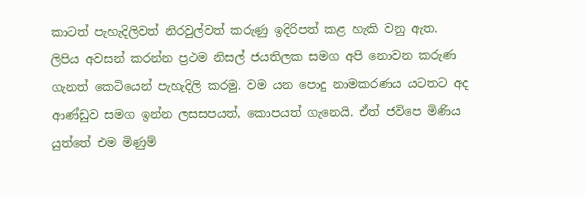කාටත් පැහැදිලිවත් නිරවුල්වත් කරුණු ඉදිරිපත් කළ හැකි වනු ඇත.
ලිපිය අවසන් කරන්න ප්‍රථම නිසල් ජයතිලක සමග අපි නොවන කරුණ ගැනත් කෙටියෙන් පැහැදිලි කරමු. වම යන පොදු නාමකරණය යටතට අද ආණ්ඩුව සමග ඉන්න ලසසපයත්, කොපයත් ගැනෙයි. ඒත් ජවිපෙ මිණිය යුත්තේ එම මිණුම්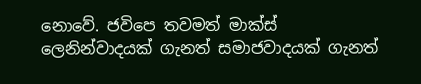නොවේ. ජවිපෙ තවමත් මාක්ස් ලෙනින්වාදයක් ගැනත් සමාජවාදයක් ගැනත්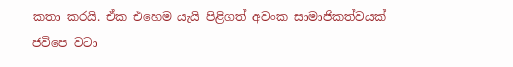කතා කරයි. ඒක එහෙම යැයි පිළිගත් අවංක සාමාජිකත්වයක් ජවිපෙ වටා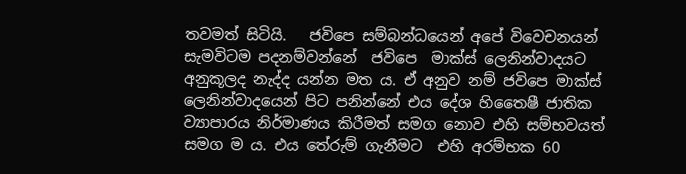තවමත් සිටියි.   ජවිපෙ සම්බන්ධයෙන් අපේ විවෙචනයන් සැමවිටම පදනම්වන්නේ  ජවිපෙ  මාක්ස් ලෙනින්වාදයට අනුකූලද නැද්ද යන්න මත ය. ඒ අනුව නම් ජවිපෙ මාක්ස් ලෙනින්වාදයෙන් පිට පනින්නේ එය දේශ හිතෛෂී ජාතික ව්‍යාපාරය නිර්මාණය කිරීමත් සමග නොව එහි සම්භවයත් සමග ම ය. එය තේරුම් ගැනීමට  එහි අරම්භක 60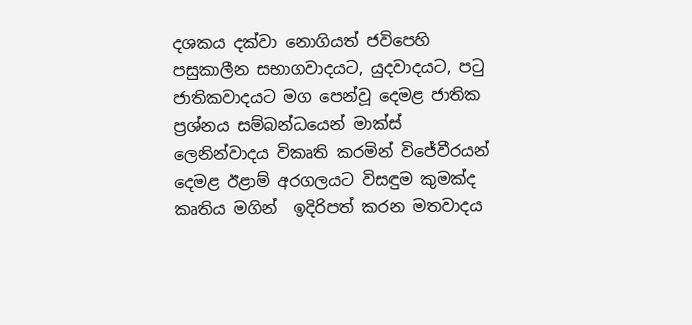දශකය දක්වා නොගියත් ජවිපෙහි පසුකාලීන සභාගවාදයට, යුදවාදයට, පටු ජාතිකවාදයට මග පෙන්වූ දෙමළ ජාතික ප්‍රශ්නය සම්බන්ධයෙන් මාක්ස් ලෙනින්වාදය විකෘති කරමින් විජේවීරයන් දෙමළ ඊළාම් අරගලයට විසඳුම කුමක්ද කෘතිය මගින්  ඉදිරිපත් කරන මතවාදය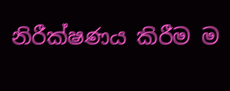නිරීක්ෂණය කිරීම ම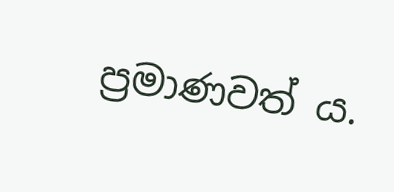ප්‍රමාණවත් ය.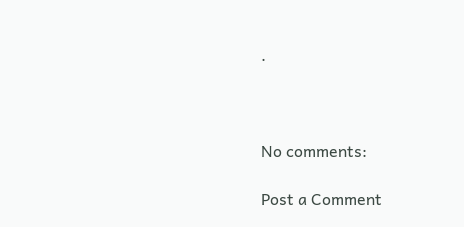.



No comments:

Post a Comment